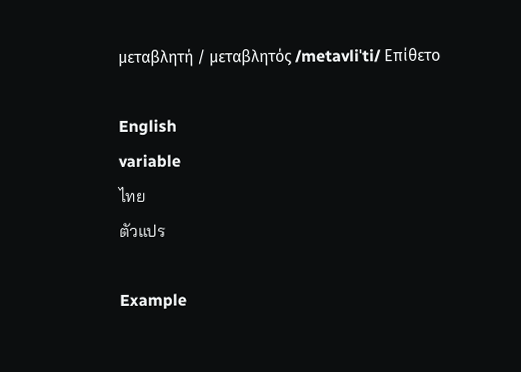μεταβλητή / μεταβλητός /metavliˈti/ Επίθετο

English
variable
ไทย
ตัวแปร

Example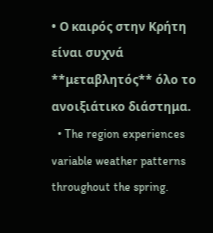• Ο καιρός στην Κρήτη είναι συχνά **μεταβλητός** όλο το ανοιξιάτικο διάστημα.
  • The region experiences variable weather patterns throughout the spring.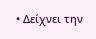• Δείχνει την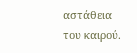αστάθεια του καιρού.